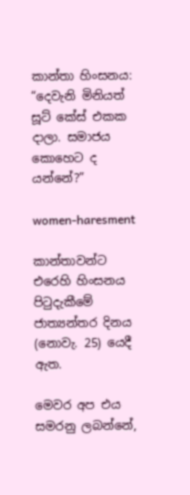කාන්තා හිංසනය: “දෙවැනි මිනියත් සූට් කේස් එකක දාලා. සමාජය කොහෙට ද යන්නේ?”

women-haresment

කාන්තාවන්ට එරෙහි හිංසනය පිටුදැකීමේ ජාත්‍යන්තර දිනය (නොවැ. 25) යෙදී ඇත.

මෙවර අප එය සමරනු ලබන්නේ,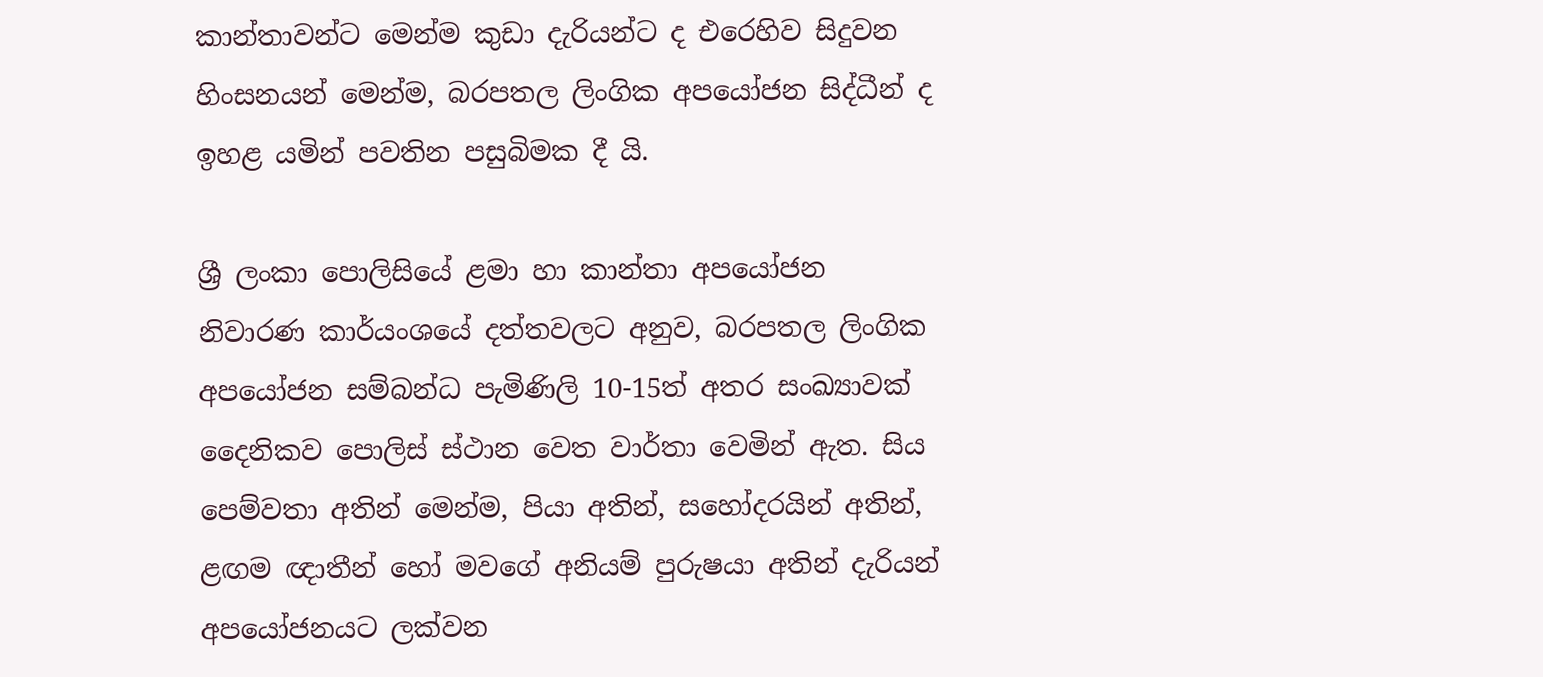කාන්තාවන්ට මෙන්ම කුඩා දැරියන්ට ද එරෙහිව සිදුවන හිංසනයන් මෙන්ම, බරපතල ලිංගික අපයෝජන සිද්ධීන් ද ඉහළ යමින් පවතින පසුබිමක දී යි.

ශ්‍රී ලංකා පොලිසියේ ළමා හා කාන්තා අපයෝජන නිවාරණ කාර්යංශයේ දත්තවලට අනුව, බරපතල ලිංගික අපයෝජන සම්බන්ධ පැමිණිලි 10-15ත් අතර සංඛ්‍යාවක් දෛනිකව පොලිස් ස්ථාන වෙත වාර්තා වෙමින් ඇත. සිය පෙම්වතා අතින් මෙන්ම, පියා අතින්, සහෝදරයින් අතින්, ළඟම ඥාතීන් හෝ මවගේ අනියම් පුරුෂයා අතින් දැරියන් අපයෝජනයට ලක්වන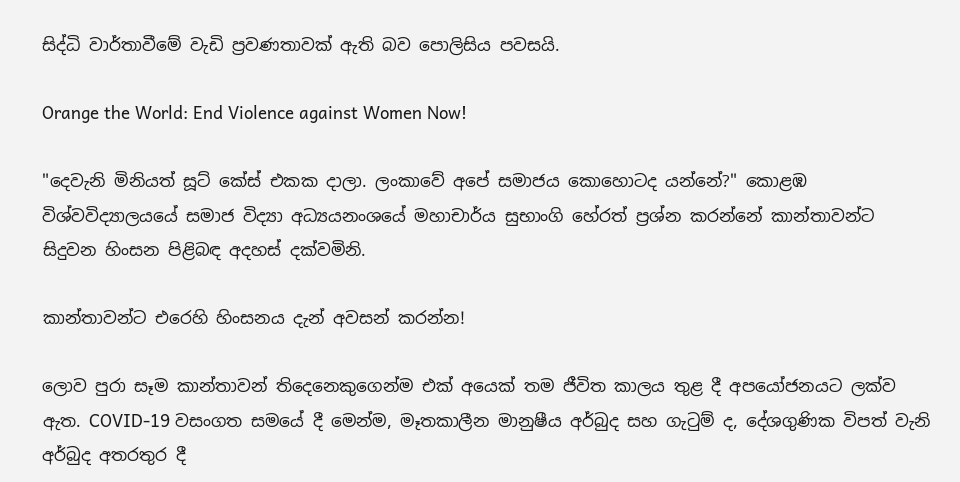සිද්ධි වාර්තාවීමේ වැඩි ප්‍රවණතාවක් ඇති බව පොලිසිය පවසයි.

Orange the World: End Violence against Women Now!

"දෙවැනි මිනියත් සූට් කේස් එකක දාලා. ලංකාවේ අපේ සමාජය කොහොටද යන්නේ?" කොළඹ විශ්වවිද්‍යාලයයේ සමාජ විද්‍යා අධ්‍යයනංශයේ මහාචාර්ය සුභාංගි හේරත් ප්‍රශ්න කරන්නේ කාන්තාවන්ට සිදුවන හිංසන පිළිබඳ අදහස් දක්වමිනි.

කාන්තාවන්ට එරෙහි හිංසනය දැන් අවසන් කරන්න!

ලොව පුරා සෑම කාන්තාවන් තිදෙනෙකුගෙන්ම එක් අයෙක් තම ජීවිත කාලය තුළ දී අපයෝජනයට ලක්ව ඇත. COVID-19 වසංගත සමයේ දී මෙන්ම, මෑතකාලීන මානුෂීය අර්බුද සහ ගැටුම් ද, දේශගුණික විපත් වැනි අර්බුද අතරතුර දී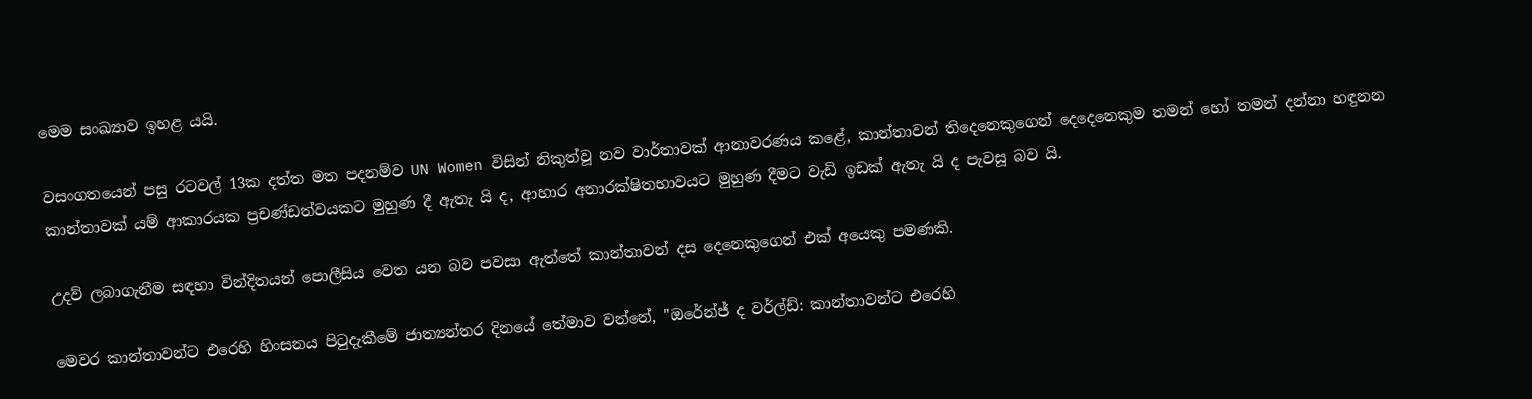මෙම සංඛ්‍යාව ඉහළ යයි.

වසංගතයෙන් පසු රටවල් 13ක දත්ත මත පදනම්ව UN Women විසින් නිකුත්වූ නව වාර්තාවක් ආනාවරණය කළේ, කාන්තාවන් තිදෙනෙකුගෙන් දෙදෙනෙකුම තමන් හෝ තමන් දන්නා හඳුනන කාන්තාවක් යම් ආකාරයක ප්‍රචණ්ඩත්වයකට මුහුණ දී ඇතැ යි ද, ආහාර අනාරක්ෂිතභාවයට මුහුණ දීමට වැඩි ඉඩක් ඇතැ යි ද පැවසූ බව යි.

උදව් ලබාගැනීම සඳහා වින්දිතයන් පොලීසිය වෙත යන බව පවසා ඇත්තේ කාන්තාවන් දස දෙනෙකුගෙන් එක් අයෙකු පමණකි.

මෙවර කාන්තාවන්ට එරෙහි හිංසනය පිටුදැකීමේ ජාත්‍යන්තර දිනයේ තේමාව වන්නේ, "ඔරේන්ජ් ද වර්ල්ඩ්: කාන්තාවන්ට එරෙහි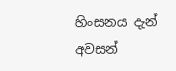හිංසනය දැන් අවසන්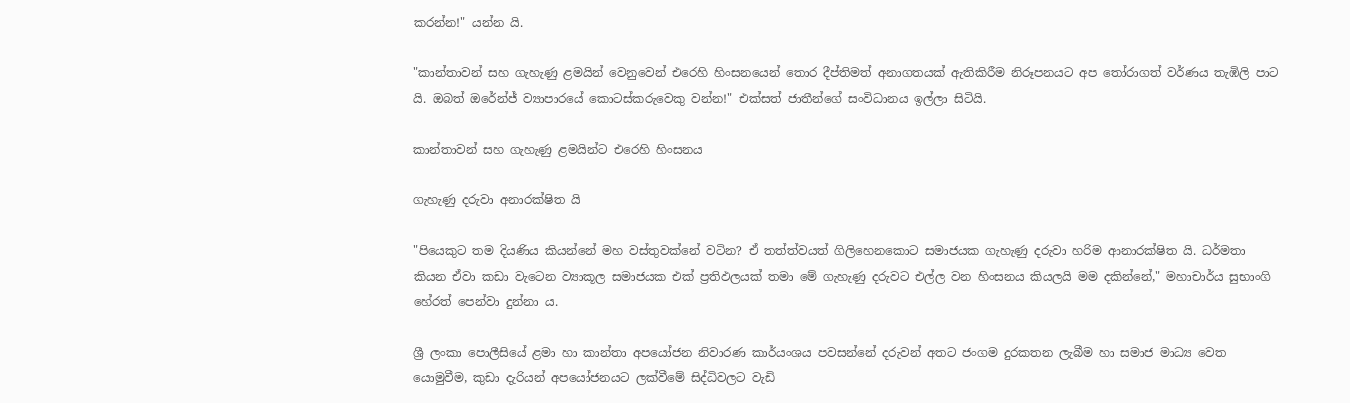කරන්න!" යන්න යි.

"කාන්තාවන් සහ ගැහැණු ළමයින් වෙනුවෙන් එරෙහි හිංසනයෙන් තොර දීප්තිමත් අනාගතයක් ඇතිකිරීම නිරූපනයට අප තෝරාගත් වර්ණය තැඹිලි පාට යි. ඔබත් ඔරේන්ජ් ව්‍යාපාරයේ කොටස්කරුවෙකු වන්න!" එක්සත් ජාතීන්ගේ සංවිධානය ඉල්ලා සිටියි.

කාන්තාවන් සහ ගැහැණු ළමයින්ට එරෙහි හිංසනය

ගැහැණු දරුවා අනාරක්ෂිත යි

"පියෙකුට තම දියණිය කියන්නේ මහ වස්තුවක්නේ වටින? ඒ තත්ත්වයත් ගිලිහෙනකොට සමාජයක ගැහැණු දරුවා හරිම ආනාරක්ෂිත යි. ධර්මතා කියන ඒවා කඩා වැටෙන ව්‍යාකූල සමාජයක එක් ප්‍රතිඵලයක් තමා මේ ගැහැණු දරුවට එල්ල වන හිංසනය කියලයි මම දකින්නේ," මහාචාර්ය සුභාංගි හේරත් පෙන්වා දුන්නා ය.

ශ්‍රී ලංකා පොලීසියේ ළමා හා කාන්තා අපයෝජන නිවාරණ කාර්යංශය පවසන්නේ දරුවන් අතට ජංගම දුරකතන ලැබීම හා සමාජ මාධ්‍ය වෙත යොමුවීම, කුඩා දැරියන් අපයෝජනයට ලක්වීමේ සිද්ධිවලට වැඩි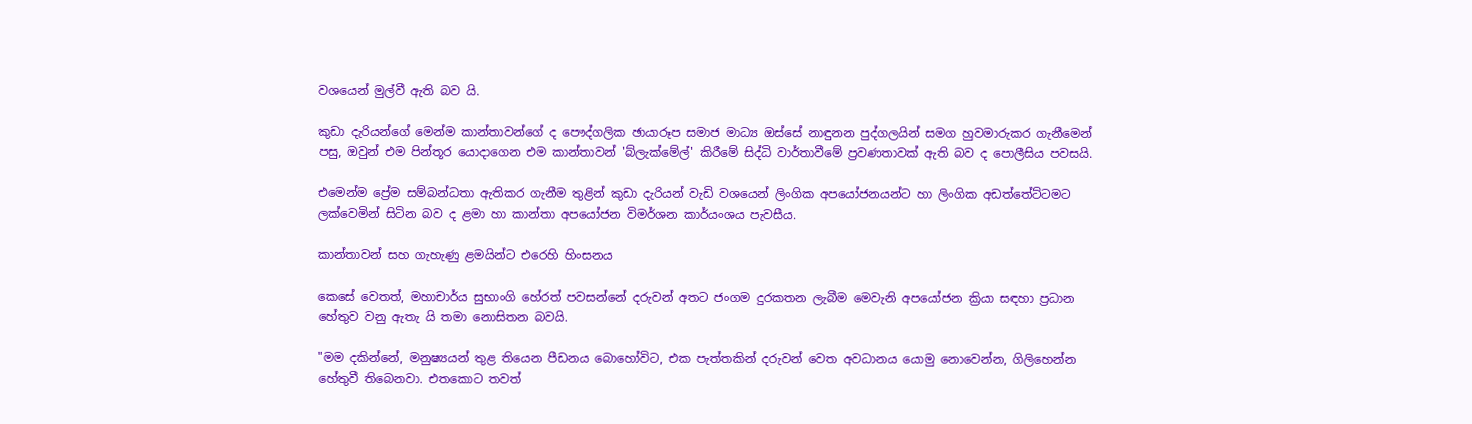වශයෙන් මුල්වී ඇති බව යි.

කුඩා දැරියන්ගේ මෙන්ම කාන්තාවන්ගේ ද පෞද්ගලික ඡායාරූප සමාජ මාධ්‍ය ඔස්සේ නාඳුනන පුද්ගලයින් සමග හුවමාරුකර ගැනීමෙන් පසු, ඔවුන් එම පින්තූර යොදාගෙන එම කාන්තාවන් 'බ්ලැක්මේල්' කිරීමේ සිද්ධි වාර්තාවීමේ ප්‍රවණතාවක් ඇති බව ද පොලීසිය පවසයි.

එමෙන්ම ප්‍රේම සම්බන්ධතා ඇතිකර ගැනීම තුළින් කුඩා දැරියන් වැඩි වශයෙන් ලිංගික අපයෝජනයන්ට හා ලිංගික අඩත්තේට්ටමට ලක්වෙමින් සිටින බව ද ළමා හා කාන්තා අපයෝජන විමර්ශන කාර්යංශය පැවසීය.

කාන්තාවන් සහ ගැහැණු ළමයින්ට එරෙහි හිංසනය

කෙසේ වෙතත්, මහාචාර්ය සුභාංගි හේරත් පවසන්නේ දරුවන් අතට ජංගම දුරකතන ලැබීම මෙවැනි අපයෝජන ක්‍රියා සඳහා ප්‍රධාන හේතුව වනු ඇතැ යි තමා නොසිතන බවයි.

"මම දකින්නේ, මනුෂ්‍යයන් තුළ තියෙන පීඩනය බොහෝවිට, එක පැත්තකින් දරුවන් වෙත අවධානය යොමු නොවෙන්න, ගිලිහෙන්න හේතුවී තිබෙනවා. එතකොට තවත්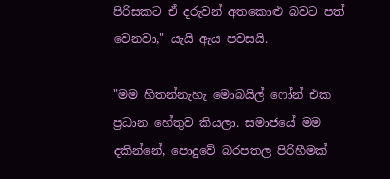පිරිසකට ඒ දරුවන් අතකොළු බවට පත් වෙනවා," යැයි ඇය පවසයි.

"මම හිතන්නැහැ මොබයිල් ෆෝන් එක ප්‍රධාන හේතුව කියලා. සමාජයේ මම දකින්නේ, පොදුවේ බරපතල පිරිහීමක්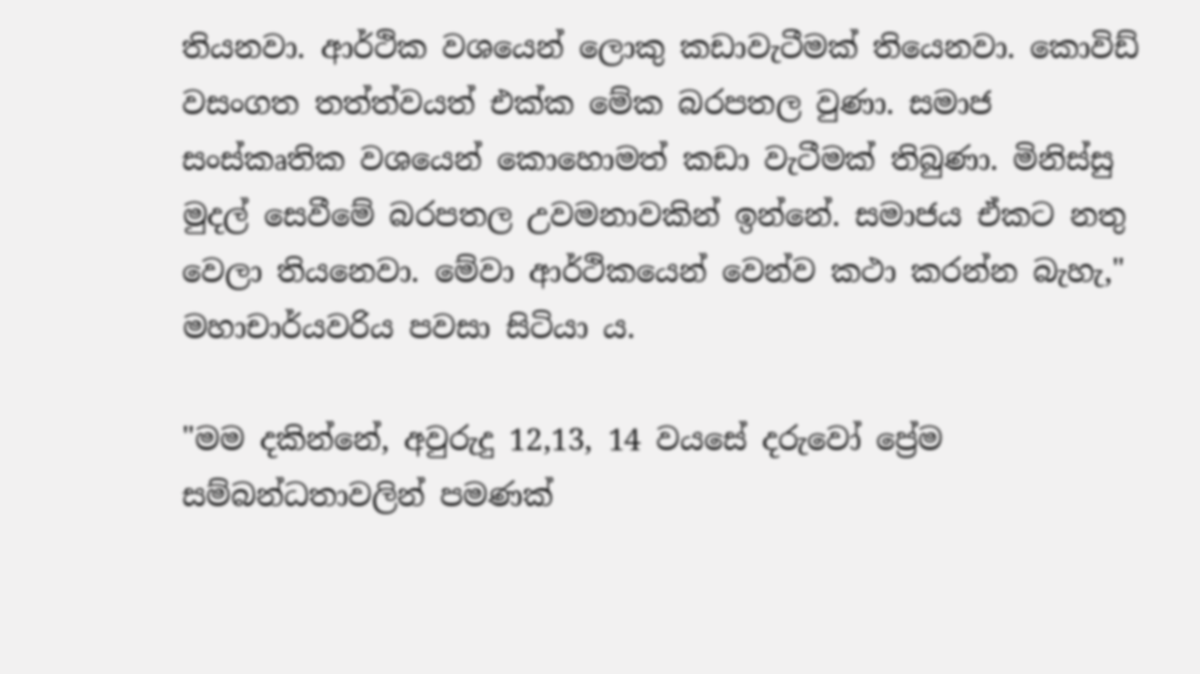තියනවා. ආර්ථික වශයෙන් ලොකු කඩාවැටීමක් තියෙනවා. කොවිඩ් වසංගත තත්ත්වයත් එක්ක මේක බරපතල වුණා. සමාජ සංස්කෘතික වශයෙන් කොහොමත් කඩා වැටීමක් තිබුණා. මිනිස්සු මුදල් සෙවීමේ බරපතල උවමනාවකින් ඉන්නේ. සමාජය ඒකට නතු වෙලා තියනෙවා. මේවා ආර්ථිකයෙන් වෙන්ව කථා කරන්න බැහැ," මහාචාර්යවරිය පවසා සිටියා ය.

"මම දකින්නේ, අවුරුදු 12,13, 14 වයසේ දරුවෝ ප්‍රේම සම්බන්ධතාවලින් පමණක්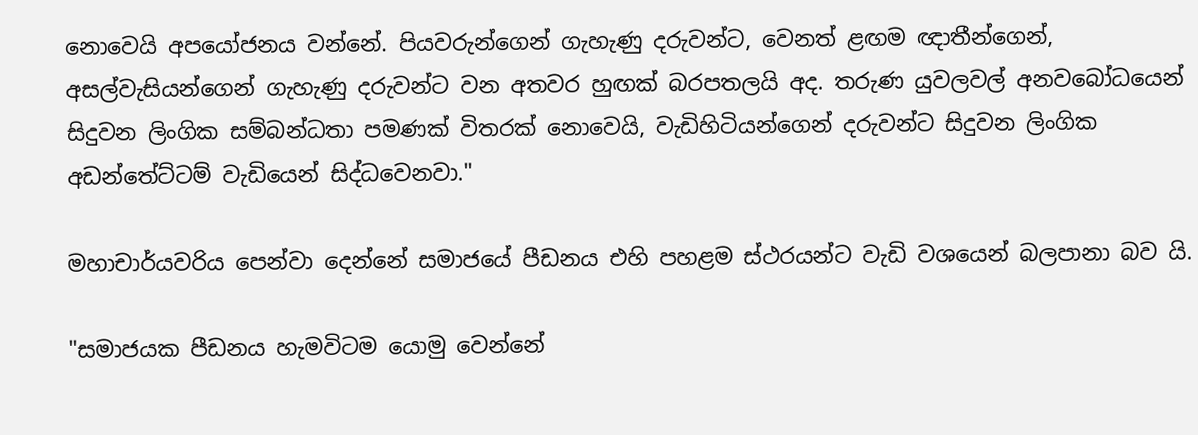නොවෙයි අපයෝජනය වන්නේ. පියවරුන්ගෙන් ගැහැණු දරුවන්ට, වෙනත් ළඟම ඥාතීන්ගෙන්, අසල්වැසියන්ගෙන් ගැහැණු දරුවන්ට වන අතවර හුඟක් බරපතලයි අද. තරුණ යුවලවල් අනවබෝධයෙන් සිදුවන ලිංගික සම්බන්ධතා පමණක් විතරක් නොවෙයි, වැඩිහිටියන්ගෙන් දරුවන්ට සිදුවන ලිංගික අඩන්තේට්ටම් වැඩියෙන් සිද්ධවෙනවා."

මහාචාර්යවරිය පෙන්වා දෙන්නේ සමාජයේ පීඩනය එහි පහළම ස්ථරයන්ට වැඩි වශයෙන් බලපානා බව යි.

"සමාජයක පීඩනය හැමවිටම යොමු වෙන්නේ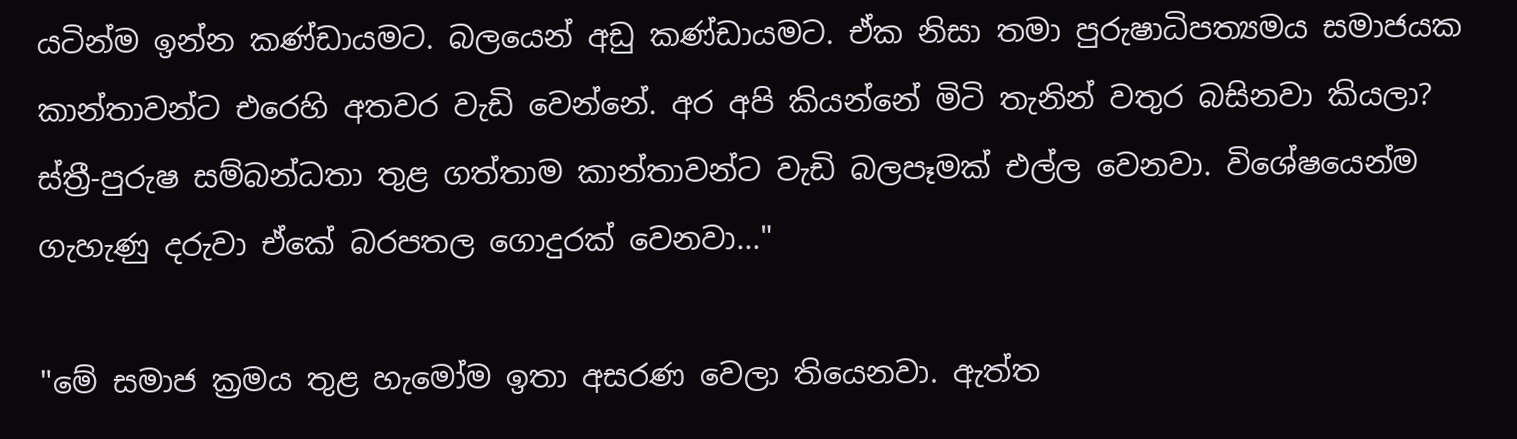යටින්ම ඉන්න කණ්ඩායමට. බලයෙන් අඩු කණ්ඩායමට. ඒක නිසා තමා පුරුෂාධිපත්‍යමය සමාජයක කාන්තාවන්ට එරෙහි අතවර වැඩි වෙන්නේ. අර අපි කියන්නේ මිටි තැනින් වතුර බසිනවා කියලා? ස්ත්‍රී-පුරුෂ සම්බන්ධතා තුළ ගත්තාම කාන්තාවන්ට වැඩි බලපෑමක් එල්ල වෙනවා. විශේෂයෙන්ම ගැහැණු දරුවා ඒකේ බරපතල ගොදුරක් වෙනවා..."

"මේ සමාජ ක්‍රමය තුළ හැමෝම ඉතා අසරණ වෙලා තියෙනවා. ඇත්ත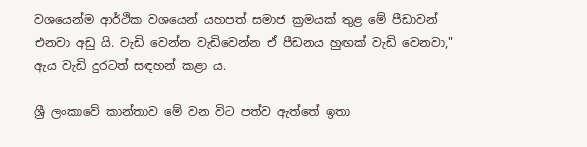වශයෙන්ම ආර්ථික වශයෙන් යහපත් සමාජ ක්‍රමයක් තුළ මේ පීඩාවන් එනවා අඩු යි. වැඩි වෙන්න වැඩිවෙන්න ඒ පීඩනය හුඟක් වැඩි වෙනවා," ඇය වැඩි දුරටත් සඳහන් කළා ය.

ශ්‍රී ලංකාවේ කාන්තාව මේ වන විට පත්ව ඇත්තේ ඉතා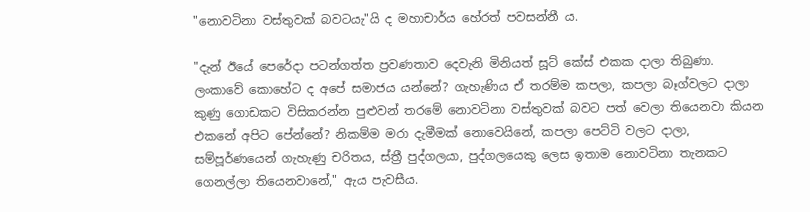"නොවටිනා වස්තුවක් බවටයැ"යි ද මහාචාර්ය හේරත් පවසන්නී ය.

"දැන් ඊයේ පෙරේදා පටන්ගත්ත ප්‍රවණතාව දෙවැනි මිනියත් සූට් කේස් එකක දාලා තිබුණා. ලංකාවේ කොහේට ද අපේ සමාජය යන්නේ? ගැහැණිය ඒ තරම්ම කපලා, කපලා බෑග්වලට දාලා කුණු ගොඩකට විසිකරන්න පුළුවන් තරමේ නොවටිනා වස්තුවක් බවට පත් වෙලා තියෙනවා කියන එකනේ අපිට පේන්නේ? නිකම්ම මරා දැමීමක් නොවෙයිනේ, කපලා පෙට්ටි වලට දාලා, සම්පූර්ණයෙන් ගැහැණු චරිතය, ස්ත්‍රී පුද්ගලයා, පුද්ගලයෙකු ලෙස ඉතාම නොවටිනා තැනකට ගෙනල්ලා තියෙනවානේ," ඇය පැවසීය.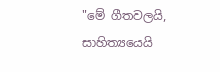"මේ ගීතවලයි, සාහිත්‍යයෙයි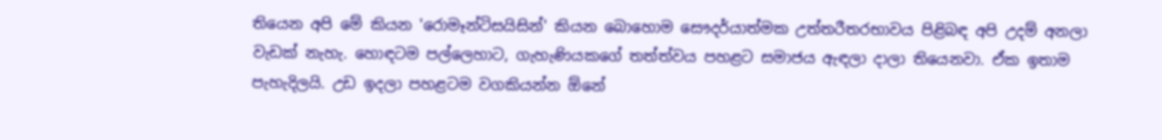තියෙන අපි මේ කියන 'රොමෑන්ටිසයිසින්' කියන බොහොම සෞදර්යාත්මක උත්තරීතරභාවය පිළිබඳ අපි උදම් අනලා වැඩක් නැහැ. හොඳටම පල්ලෙහාට, ගැහැණියකගේ තත්ත්වය පහළට සමාජය ඇඳලා දාලා තියෙනවා. ඒක ඉතාම පැහැදිලයි. උඩ ඉදලා පහළටම වගකියන්න ඕනේ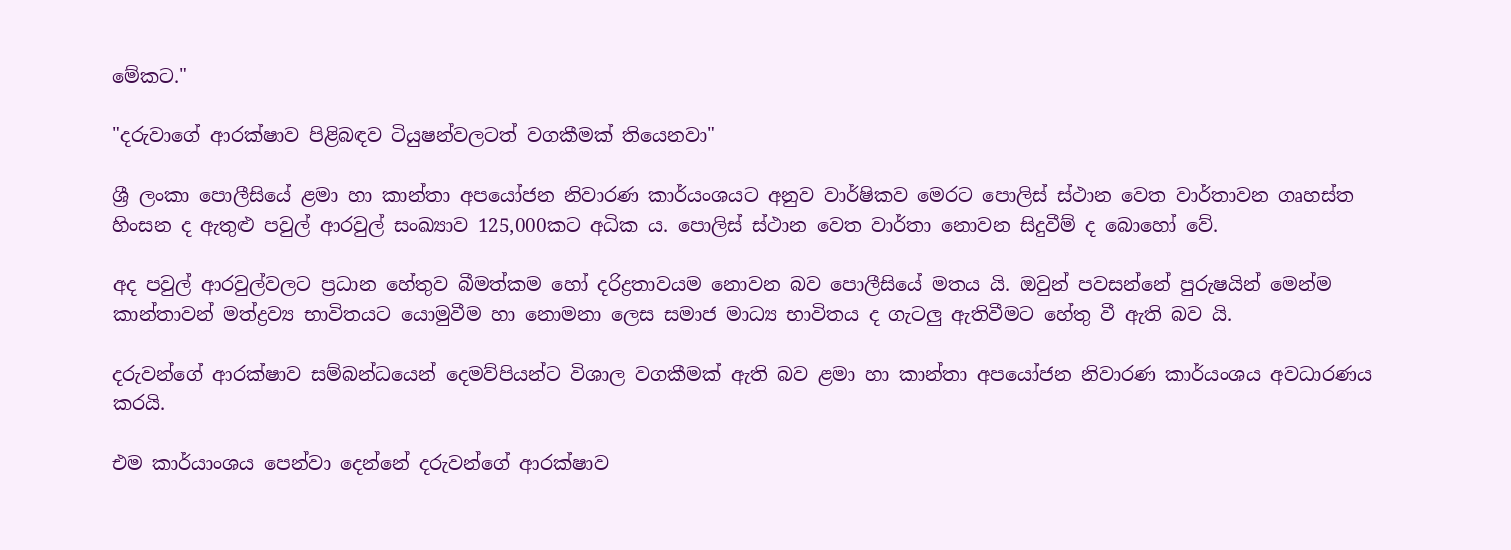මේකට."

"දරුවාගේ ආරක්ෂාව පිළිබඳව ටියුෂන්වලටත් වගකීමක් තියෙනවා"

ශ්‍රී ලංකා පොලීසියේ ළමා හා කාන්තා අපයෝජන නිවාරණ කාර්යංශයට අනුව වාර්ෂිකව මෙරට පොලිස් ස්ථාන වෙත වාර්තාවන ගෘහස්ත හිංසන ද ඇතුළු පවුල් ආරවුල් සංඛ්‍යාව 125,000කට අධික ය. පොලිස් ස්ථාන වෙත වාර්තා නොවන සිදුවීම් ද බොහෝ වේ.

අද පවුල් ආරවුල්වලට ප්‍රධාන හේතුව බීමත්කම හෝ දරිද්‍රතාවයම නොවන බව පොලීසියේ මතය යි. ඔවුන් පවසන්නේ පුරුෂයින් මෙන්ම කාන්තාවන් මත්ද්‍රව්‍ය භාවිතයට යොමුවීම හා නොමනා ලෙස සමාජ මාධ්‍ය භාවිතය ද ගැටලු ඇතිවීමට හේතු වී ඇති බව යි.

දරුවන්ගේ ආරක්ෂාව සම්බන්ධයෙන් දෙමව්පියන්ට විශාල වගකීමක් ඇති බව ළමා හා කාන්තා අපයෝජන නිවාරණ කාර්යංශය අවධාරණය කරයි.

එම කාර්යාංශය පෙන්වා දෙන්නේ දරුවන්ගේ ආරක්ෂාව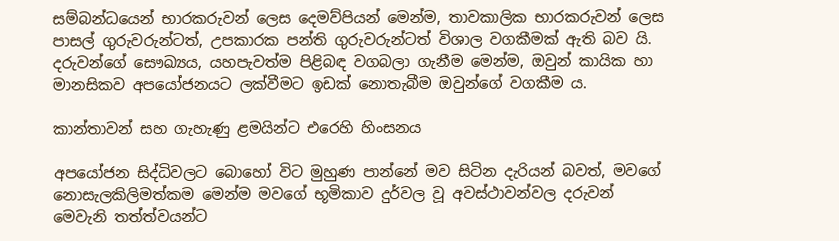සම්බන්ධයෙන් භාරකරුවන් ලෙස දෙමව්පියන් මෙන්ම, තාවකාලික භාරකරුවන් ලෙස පාසල් ගුරුවරුන්ටත්, උපකාරක පන්ති ගුරුවරුන්ටත් විශාල වගකීමක් ඇති බව යි. දරුවන්ගේ සෞඛ්‍යය, යහපැවත්ම පිළිබඳ වගබලා ගැනීම මෙන්ම, ඔවුන් කායික හා මානසිකව අපයෝජනයට ලක්වීමට ඉඩක් නොතැබීම ඔවුන්ගේ වගකීම ය.

කාන්තාවන් සහ ගැහැණු ළමයින්ට එරෙහි හිංසනය

අපයෝජන සිද්ධිවලට බොහෝ විට මුහුණ පාන්නේ මව සිටින දැරියන් බවත්, මවගේ නොසැලකිලිමත්කම මෙන්ම මවගේ භූමිකාව දුර්වල වූ අවස්ථාවන්වල දරුවන් මෙවැනි තත්ත්වයන්ට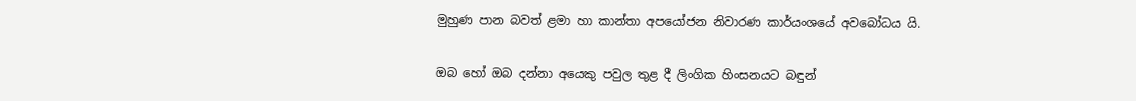මුහුණ පාන බවත් ළමා හා කාන්තා අපයෝජන නිවාරණ කාර්යංශයේ අවබෝධය යි.

ඔබ හෝ ඔබ දන්නා අයෙකු පවුල තුළ දී ලිංගික හිංසනයට බඳුන්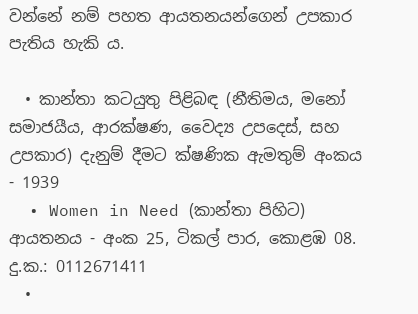වන්නේ නම් පහත ආයතනයන්ගෙන් උපකාර පැතිය හැකි ය.

  • කාන්තා කටයුතු පිළිබඳ (නීතිමය, මනෝ සමාජයීය, ආරක්ෂණ, වෛද්‍ය උපදෙස්, සහ උපකාර) දැනුම් දීමට ක්ෂණික ඇමතුම් අංකය - 1939
  • Women in Need (කාන්තා පිහිට) ආයතනය - අංක 25, ටිකල් පාර, කොළඹ 08. දු.ක.: 0112671411
  •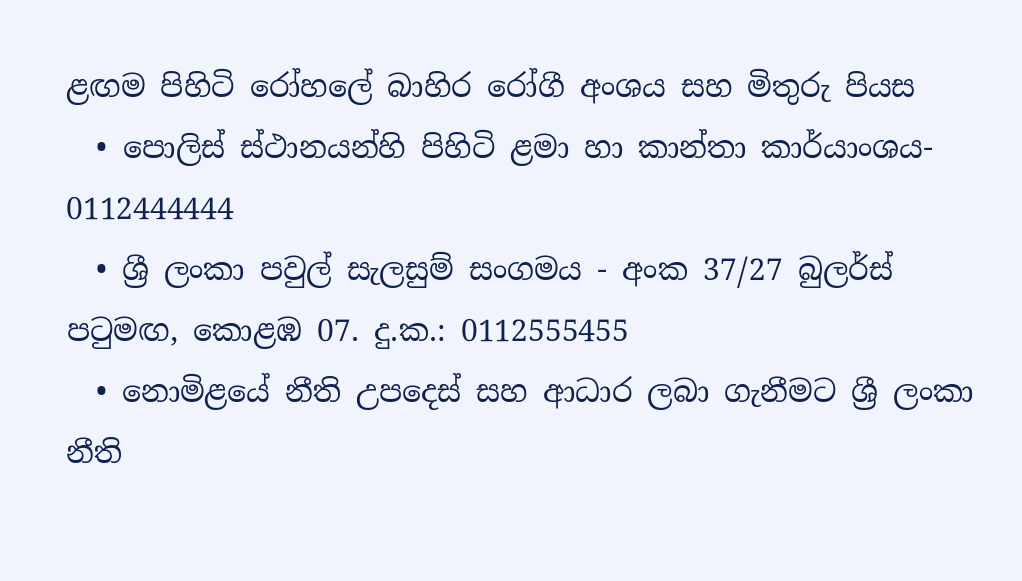ළඟම පිහිටි රෝහලේ බාහිර රෝගී අංශය සහ මිතුරු පියස
  • පොලිස් ස්ථානයන්හි පිහිටි ළමා හා කාන්තා කාර්යාංශය- 0112444444
  • ශ්‍රී ලංකා පවුල් සැලසුම් සංගමය - අංක 37/27 බුලර්ස් පටුමඟ, කොළඹ 07. දු.ක.: 0112555455
  • නොමිළයේ නීති උපදෙස් සහ ආධාර ලබා ගැනීමට ශ්‍රී ලංකා නීති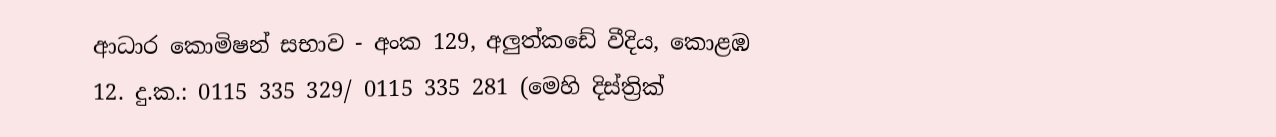ආධාර කොමිෂන් සභාව - අංක 129, අලුත්කඩේ වීදිය, කොළඹ 12. දු.ක.: 0115 335 329/ 0115 335 281 (මෙහි දිස්ත්‍රික්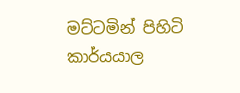මට්ටමින් පිහිටි කාර්යයාල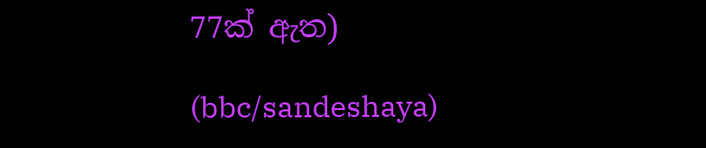77ක් ඇත)

(bbc/sandeshaya)